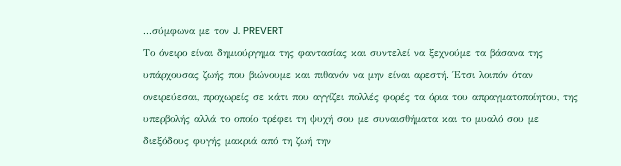...σύμφωνα με τον J. PREVERT
Το όνειρο είναι δημιούργημα της φαντασίας και συντελεί να ξεχνούμε τα βάσανα της υπάρχουσας ζωής που βιώνουμε και πιθανόν να μην είναι αρεστή. Έτσι λοιπόν όταν ονειρεύεσαι, προχωρείς σε κάτι που αγγίζει πολλές φορές τα όρια του απραγματοποίητου, της υπερβολής αλλά το οποίο τρέφει τη ψυχή σου με συναισθήματα και το μυαλό σου με διεξόδους φυγής μακριά από τη ζωή την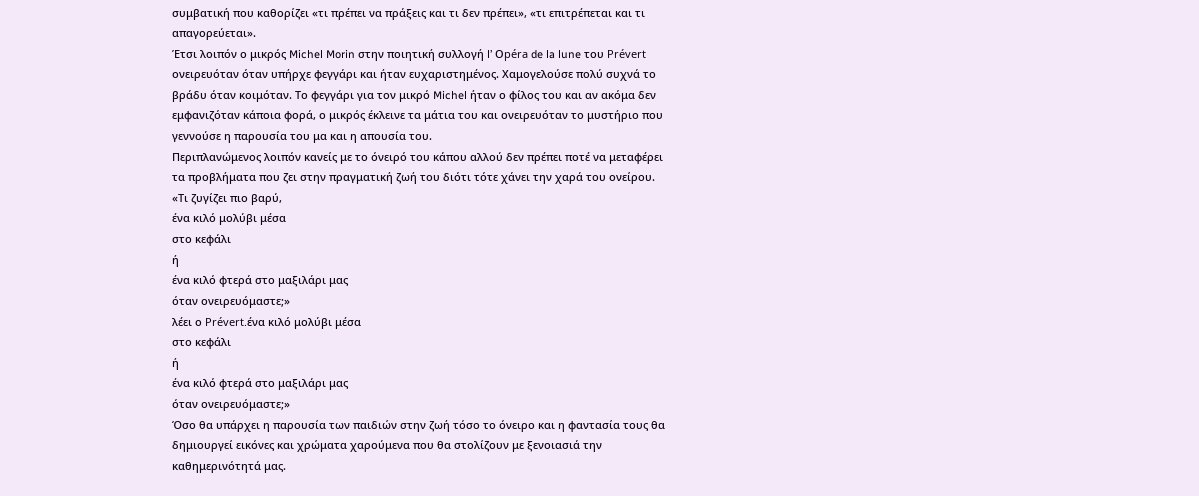συμβατική που καθορίζει «τι πρέπει να πράξεις και τι δεν πρέπει», «τι επιτρέπεται και τι απαγορεύεται».
Έτσι λοιπόν ο μικρός Michel Morin στην ποιητική συλλογή l’ Οpéra de la lune του Prévert ονειρευόταν όταν υπήρχε φεγγάρι και ήταν ευχαριστημένος. Χαμογελούσε πολύ συχνά το βράδυ όταν κοιμόταν. Το φεγγάρι για τον μικρό Michel ήταν ο φίλος του και αν ακόμα δεν εμφανιζόταν κάποια φορά, ο μικρός έκλεινε τα μάτια του και ονειρευόταν το μυστήριο που γεννούσε η παρουσία του μα και η απουσία του.
Περιπλανώμενος λοιπόν κανείς με το όνειρό του κάπου αλλού δεν πρέπει ποτέ να μεταφέρει τα προβλήματα που ζει στην πραγματική ζωή του διότι τότε χάνει την χαρά του ονείρου.
«Τι ζυγίζει πιο βαρύ,
ένα κιλό μολύβι μέσα
στο κεφάλι
ή
ένα κιλό φτερά στο μαξιλάρι μας
όταν ονειρευόμαστε;»
λέει ο Prévert.ένα κιλό μολύβι μέσα
στο κεφάλι
ή
ένα κιλό φτερά στο μαξιλάρι μας
όταν ονειρευόμαστε;»
Όσο θα υπάρχει η παρουσία των παιδιών στην ζωή τόσο το όνειρο και η φαντασία τους θα δημιουργεί εικόνες και χρώματα χαρούμενα που θα στολίζουν με ξενοιασιά την καθημερινότητά μας.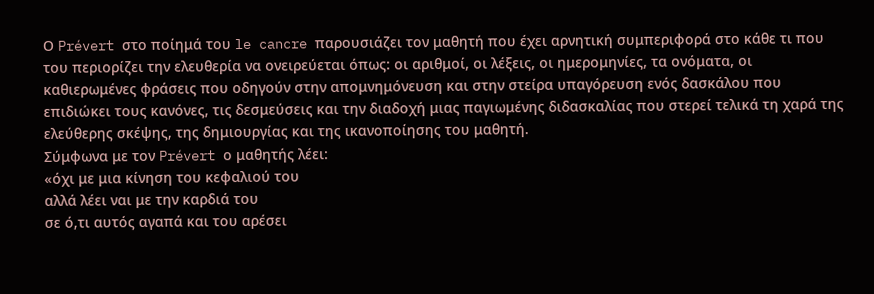Ο Prévert στο ποίημά του le cancre παρουσιάζει τον μαθητή που έχει αρνητική συμπεριφορά στο κάθε τι που του περιορίζει την ελευθερία να ονειρεύεται όπως: οι αριθμοί, οι λέξεις, οι ημερομηνίες, τα ονόματα, οι καθιερωμένες φράσεις που οδηγούν στην απομνημόνευση και στην στείρα υπαγόρευση ενός δασκάλου που επιδιώκει τους κανόνες, τις δεσμεύσεις και την διαδοχή μιας παγιωμένης διδασκαλίας που στερεί τελικά τη χαρά της ελεύθερης σκέψης, της δημιουργίας και της ικανοποίησης του μαθητή.
Σύμφωνα με τον Prévert ο μαθητής λέει:
«όχι με μια κίνηση του κεφαλιού του
αλλά λέει ναι με την καρδιά του
σε ό,τι αυτός αγαπά και του αρέσει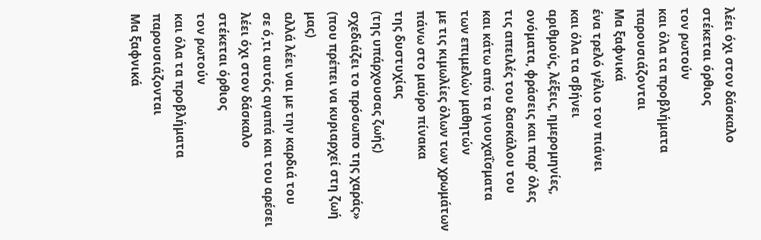λέει όχι στον δάσκαλο
στέκεται όρθιος
τον ρωτούν
και όλα τα προβλήματα παρουσιάζονται
Μα ξαφνικά
ένα τρελό γέλιο τον πιάνει
και όλα τα σβήνει
αριθμούς, λέξεις, ημερομηνίες,
ονόματα, φράσεις και παρ’ όλες
τις απειλές του δασκάλου του
και κάτω από τα γιουχαΐσματα
των επιμελών μαθητών
με τις κιμωλίες όλων των χρωμάτων
πάνω στο μαύρο πίνακα
της δυστυχίας
(της υπάρχουσας ζωής)
σχεδιάζει το πρόσωπο της χαράς»
(που πρέπει να κυριαρχεί στη ζωή μας)
αλλά λέει ναι με την καρδιά του
σε ό,τι αυτός αγαπά και του αρέσει
λέει όχι στον δάσκαλο
στέκεται όρθιος
τον ρωτούν
και όλα τα προβλήματα παρουσιάζονται
Μα ξαφνικά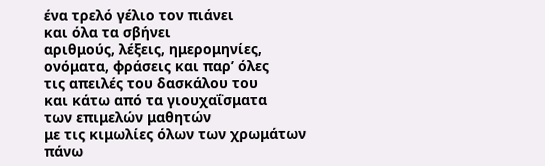ένα τρελό γέλιο τον πιάνει
και όλα τα σβήνει
αριθμούς, λέξεις, ημερομηνίες,
ονόματα, φράσεις και παρ’ όλες
τις απειλές του δασκάλου του
και κάτω από τα γιουχαΐσματα
των επιμελών μαθητών
με τις κιμωλίες όλων των χρωμάτων
πάνω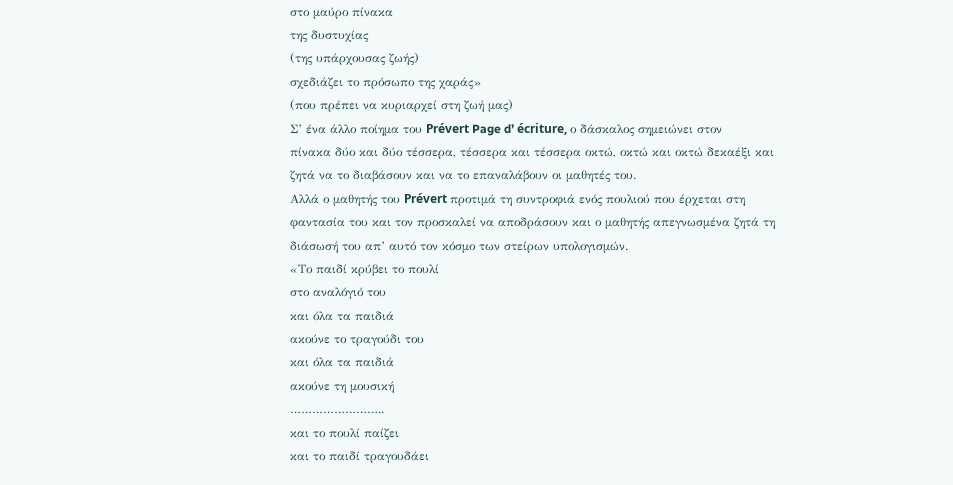στο μαύρο πίνακα
της δυστυχίας
(της υπάρχουσας ζωής)
σχεδιάζει το πρόσωπο της χαράς»
(που πρέπει να κυριαρχεί στη ζωή μας)
Σ’ ένα άλλο ποίημα του Prévert Page d’ écriture, ο δάσκαλος σημειώνει στον
πίνακα δύο και δύο τέσσερα, τέσσερα και τέσσερα οκτώ, οκτώ και οκτώ δεκαέξι και
ζητά να το διαβάσουν και να το επαναλάβουν οι μαθητές του.
Αλλά ο μαθητής του Prévert προτιμά τη συντροφιά ενός πουλιού που έρχεται στη
φαντασία του και τον προσκαλεί να αποδράσουν και ο μαθητής απεγνωσμένα ζητά τη
διάσωσή του απ’ αυτό τον κόσμο των στείρων υπολογισμών.
«Το παιδί κρύβει το πουλί
στο αναλόγιό του
και όλα τα παιδιά
ακούνε το τραγούδι του
και όλα τα παιδιά
ακούνε τη μουσική
……………………..
και το πουλί παίζει
και το παιδί τραγουδάει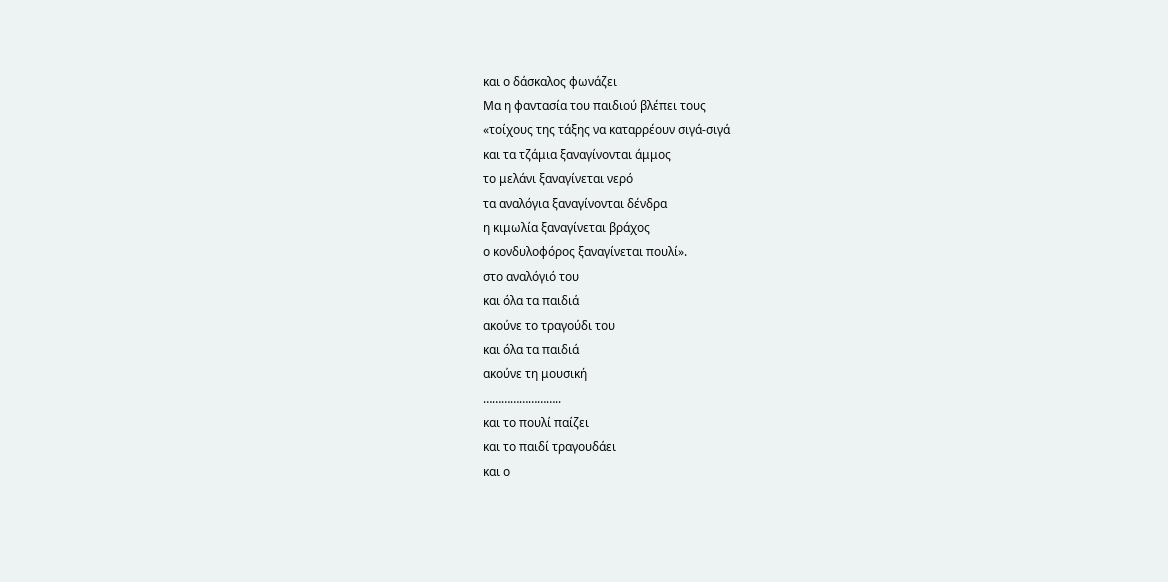και ο δάσκαλος φωνάζει
Μα η φαντασία του παιδιού βλέπει τους
«τοίχους της τάξης να καταρρέουν σιγά-σιγά
και τα τζάμια ξαναγίνονται άμμος
το μελάνι ξαναγίνεται νερό
τα αναλόγια ξαναγίνονται δένδρα
η κιμωλία ξαναγίνεται βράχος
ο κονδυλοφόρος ξαναγίνεται πουλί».
στο αναλόγιό του
και όλα τα παιδιά
ακούνε το τραγούδι του
και όλα τα παιδιά
ακούνε τη μουσική
……………………..
και το πουλί παίζει
και το παιδί τραγουδάει
και ο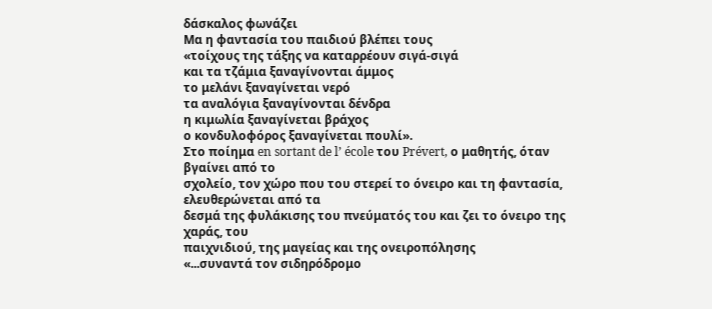δάσκαλος φωνάζει
Μα η φαντασία του παιδιού βλέπει τους
«τοίχους της τάξης να καταρρέουν σιγά-σιγά
και τα τζάμια ξαναγίνονται άμμος
το μελάνι ξαναγίνεται νερό
τα αναλόγια ξαναγίνονται δένδρα
η κιμωλία ξαναγίνεται βράχος
ο κονδυλοφόρος ξαναγίνεται πουλί».
Στο ποίημα en sortant de l’ école του Prévert, ο μαθητής, όταν βγαίνει από το
σχολείο, τον χώρο που του στερεί το όνειρο και τη φαντασία, ελευθερώνεται από τα
δεσμά της φυλάκισης του πνεύματός του και ζει το όνειρο της χαράς, του
παιχνιδιού, της μαγείας και της ονειροπόλησης
«...συναντά τον σιδηρόδρομο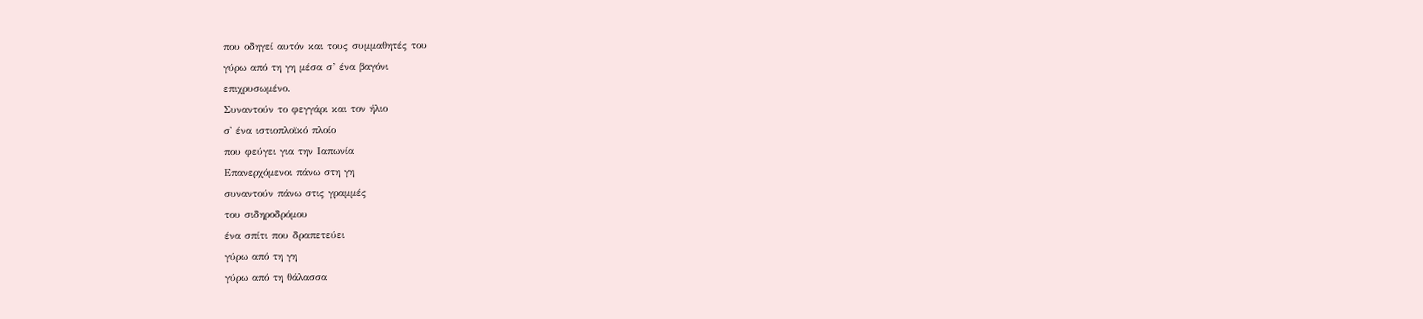που οδηγεί αυτόν και τους συμμαθητές του
γύρω από τη γη μέσα σ’ ένα βαγόνι
επιχρυσωμένο.
Συναντούν το φεγγάρι και τον ήλιο
σ' ένα ιστιοπλοϊκό πλοίο
που φεύγει για την Ιαπωνία
Επανερχόμενοι πάνω στη γη
συναντούν πάνω στις γραμμές
του σιδηροδρόμου
ένα σπίτι που δραπετεύει
γύρω από τη γη
γύρω από τη θάλασσα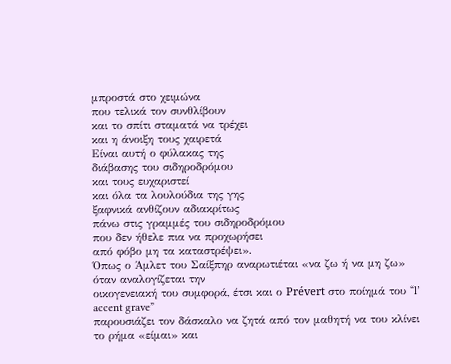μπροστά στο χειμώνα
που τελικά τον συνθλίβουν
και το σπίτι σταματά να τρέχει
και η άνοιξη τους χαιρετά
Είναι αυτή ο φύλακας της
διάβασης του σιδηροδρόμου
και τους ευχαριστεί
και όλα τα λουλούδια της γης
ξαφνικά ανθίζουν αδιακρίτως
πάνω στις γραμμές του σιδηροδρόμου
που δεν ήθελε πια να προχωρήσει
από φόβο μη τα καταστρέψει».
Όπως ο Άμλετ του Σαίξπηρ αναρωτιέται «να ζω ή να μη ζω» όταν αναλογίζεται την
οικογενειακή του συμφορά, έτσι και ο Prévert στο ποίημά του “l’ accent grave”
παρουσιάζει τον δάσκαλο να ζητά από τον μαθητή να του κλίνει το ρήμα «είμαι» και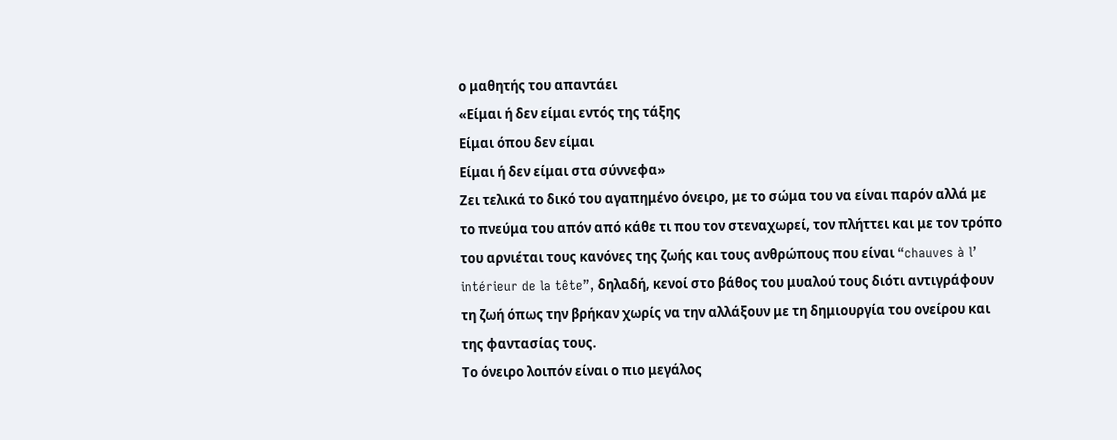ο μαθητής του απαντάει
«Είμαι ή δεν είμαι εντός της τάξης
Είμαι όπου δεν είμαι
Είμαι ή δεν είμαι στα σύννεφα»
Ζει τελικά το δικό του αγαπημένο όνειρο, με το σώμα του να είναι παρόν αλλά με
το πνεύμα του απόν από κάθε τι που τον στεναχωρεί, τον πλήττει και με τον τρόπο
του αρνιέται τους κανόνες της ζωής και τους ανθρώπους που είναι “chauves à l’
intérieur de la tête”, δηλαδή, κενοί στο βάθος του μυαλού τους διότι αντιγράφουν
τη ζωή όπως την βρήκαν χωρίς να την αλλάξουν με τη δημιουργία του ονείρου και
της φαντασίας τους.
Το όνειρο λοιπόν είναι ο πιο μεγάλος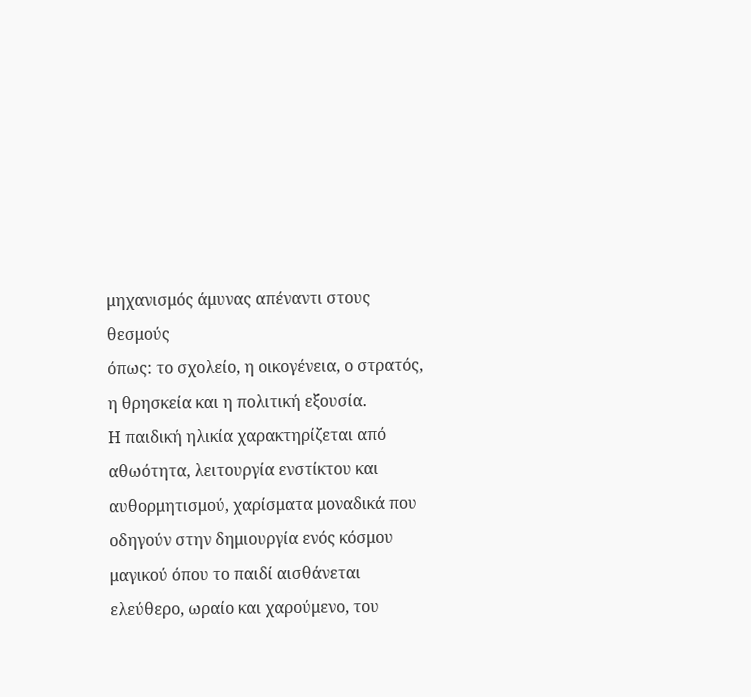μηχανισμός άμυνας απέναντι στους θεσμούς
όπως: το σχολείο, η οικογένεια, ο στρατός, η θρησκεία και η πολιτική εξουσία.
Η παιδική ηλικία χαρακτηρίζεται από αθωότητα, λειτουργία ενστίκτου και
αυθορμητισμού, χαρίσματα μοναδικά που οδηγούν στην δημιουργία ενός κόσμου
μαγικού όπου το παιδί αισθάνεται ελεύθερο, ωραίο και χαρούμενο, του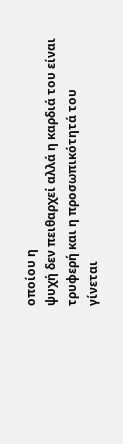οποίου η
ψυχή δεν πειθαρχεί αλλά η καρδιά του είναι τρυφερή και η προσωπικότητά του
γίνεται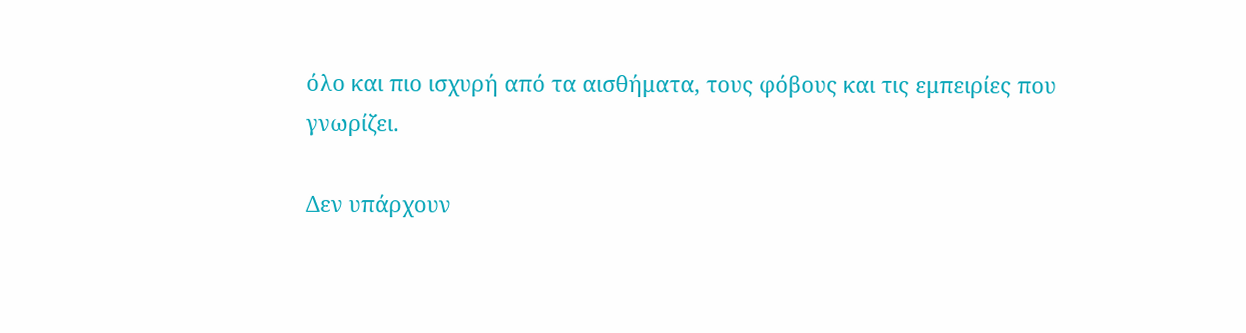όλο και πιο ισχυρή από τα αισθήματα, τους φόβους και τις εμπειρίες που
γνωρίζει.

Δεν υπάρχουν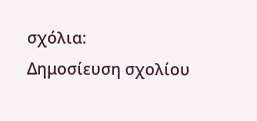σχόλια:
Δημοσίευση σχολίου